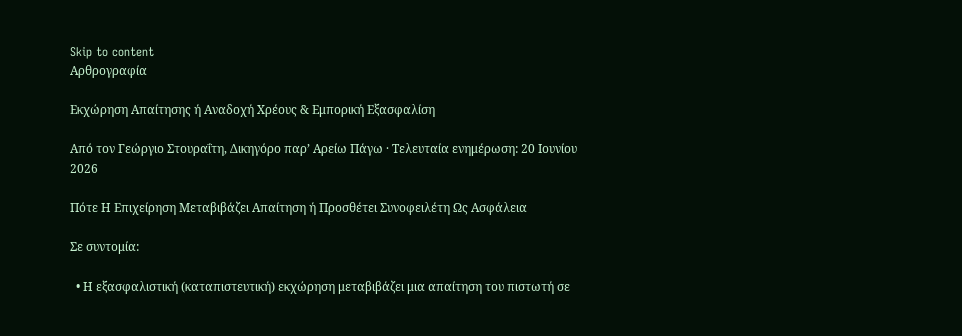Skip to content
Αρθρογραφία

Εκχώρηση Απαίτησης ή Αναδοχή Χρέους & Εμπορική Εξασφαλίση

Από τον Γεώργιο Στουραΐτη, Δικηγόρο παρ’ Αρείω Πάγω · Τελευταία ενημέρωση: 20 Ιουνίου 2026

Πότε Η Επιχείρηση Μεταβιβάζει Απαίτηση ή Προσθέτει Συνοφειλέτη Ως Ασφάλεια

Σε συντομία:

  • Η εξασφαλιστική (καταπιστευτική) εκχώρηση μεταβιβάζει μια απαίτηση του πιστωτή σε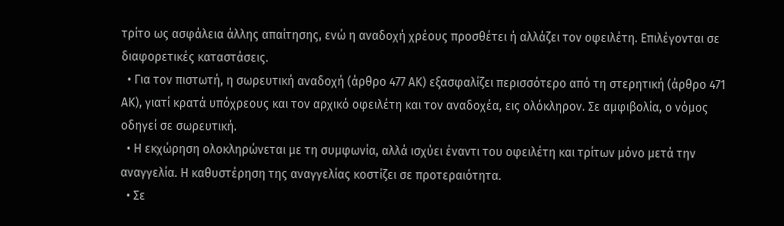τρίτο ως ασφάλεια άλλης απαίτησης, ενώ η αναδοχή χρέους προσθέτει ή αλλάζει τον οφειλέτη. Επιλέγονται σε διαφορετικές καταστάσεις.
  • Για τον πιστωτή, η σωρευτική αναδοχή (άρθρο 477 ΑΚ) εξασφαλίζει περισσότερο από τη στερητική (άρθρο 471 ΑΚ), γιατί κρατά υπόχρεους και τον αρχικό οφειλέτη και τον αναδοχέα, εις ολόκληρον. Σε αμφιβολία, ο νόμος οδηγεί σε σωρευτική.
  • Η εκχώρηση ολοκληρώνεται με τη συμφωνία, αλλά ισχύει έναντι του οφειλέτη και τρίτων μόνο μετά την αναγγελία. Η καθυστέρηση της αναγγελίας κοστίζει σε προτεραιότητα.
  • Σε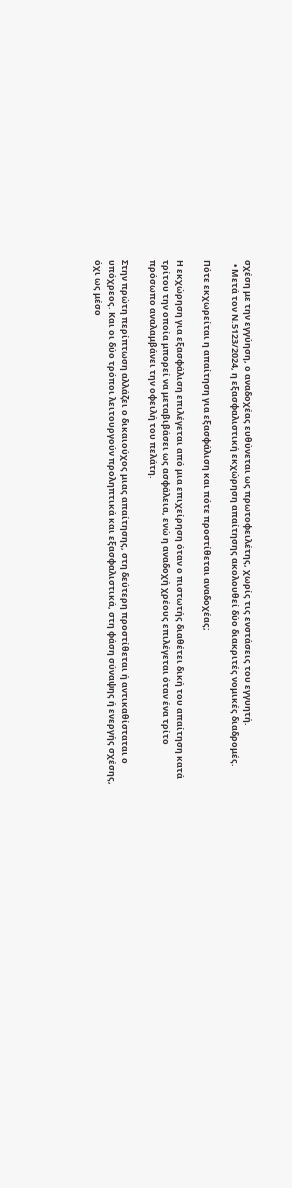σχέση με την εγγύηση, ο αναδοχέας ευθύνεται ως πρωτοφειλέτης, χωρίς τις ενστάσεις του εγγυητή.
  • Μετά τον Ν.5123/2024, η εξασφαλιστική εκχώρηση απαίτησης ακολουθεί δύο διακριτές νομικές διαδρομές.

Πότε εκχωρείται η απαίτηση για εξασφάλιση και πότε προστίθεται αναδοχέας;

Η εκχώρηση για εξασφάλιση επιλέγεται από μια επιχείρηση όταν ο πιστωτής διαθέτει δική του απαίτηση κατά τρίτου την οποία μπορεί να μεταβιβάσει ως ασφάλεια, ενώ η αναδοχή χρέους επιλέγεται όταν ένα τρίτο πρόσωπο αναλαμβάνει την οφειλή του πελάτη.

Στην πρώτη περίπτωση αλλάζει ο δικαιούχος μιας απαίτησης, στη δεύτερη προστίθεται ή αντικαθίσταται ο υπόχρεος. Και οι δύο τρόποι λειτουργούν προληπτικά και εξασφαλιστικά, στη φάση σύναψης ή ενεργής σχέσης, όχι ως μέσο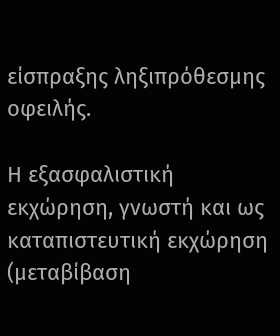είσπραξης ληξιπρόθεσμης οφειλής.

Η εξασφαλιστική εκχώρηση, γνωστή και ως καταπιστευτική εκχώρηση (μεταβίβαση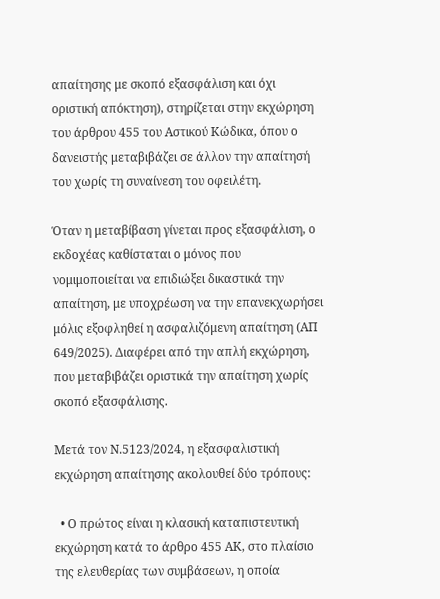απαίτησης με σκοπό εξασφάλιση και όχι οριστική απόκτηση), στηρίζεται στην εκχώρηση του άρθρου 455 του Αστικού Κώδικα, όπου ο δανειστής μεταβιβάζει σε άλλον την απαίτησή του χωρίς τη συναίνεση του οφειλέτη.

Όταν η μεταβίβαση γίνεται προς εξασφάλιση, ο εκδοχέας καθίσταται ο μόνος που νομιμοποιείται να επιδιώξει δικαστικά την απαίτηση, με υποχρέωση να την επανεκχωρήσει μόλις εξοφληθεί η ασφαλιζόμενη απαίτηση (ΑΠ 649/2025). Διαφέρει από την απλή εκχώρηση, που μεταβιβάζει οριστικά την απαίτηση χωρίς σκοπό εξασφάλισης.

Μετά τον Ν.5123/2024, η εξασφαλιστική εκχώρηση απαίτησης ακολουθεί δύο τρόπους:

  • Ο πρώτος είναι η κλασική καταπιστευτική εκχώρηση κατά το άρθρο 455 ΑΚ, στο πλαίσιο της ελευθερίας των συμβάσεων, η οποία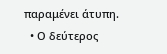παραμένει άτυπη.
  • Ο δεύτερος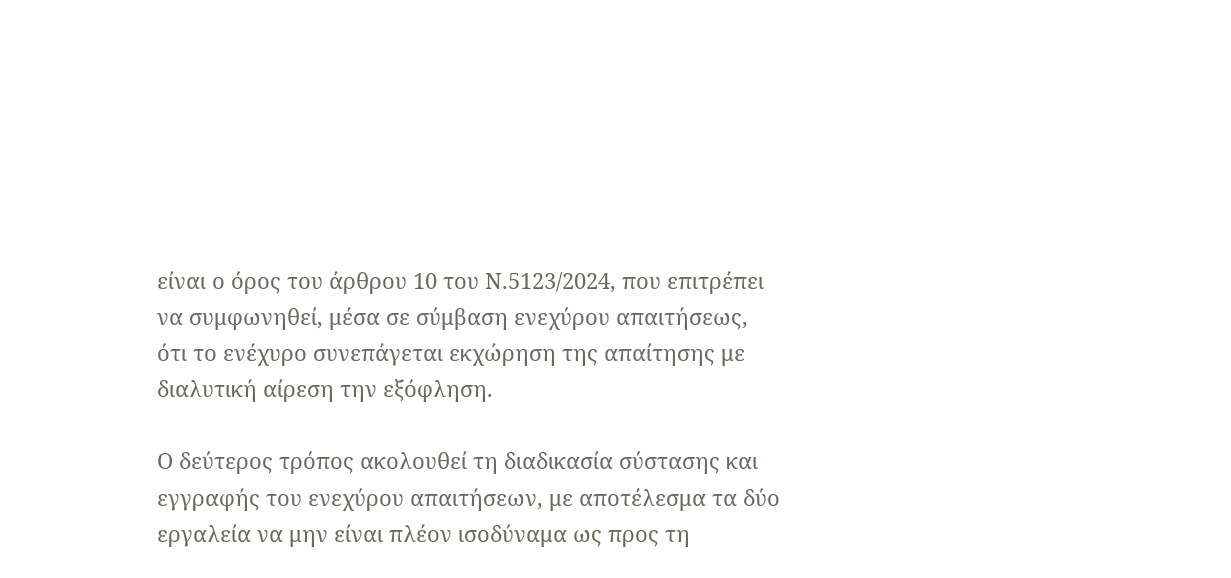είναι ο όρος του άρθρου 10 του Ν.5123/2024, που επιτρέπει να συμφωνηθεί, μέσα σε σύμβαση ενεχύρου απαιτήσεως, ότι το ενέχυρο συνεπάγεται εκχώρηση της απαίτησης με διαλυτική αίρεση την εξόφληση.

Ο δεύτερος τρόπος ακολουθεί τη διαδικασία σύστασης και εγγραφής του ενεχύρου απαιτήσεων, με αποτέλεσμα τα δύο εργαλεία να μην είναι πλέον ισοδύναμα ως προς τη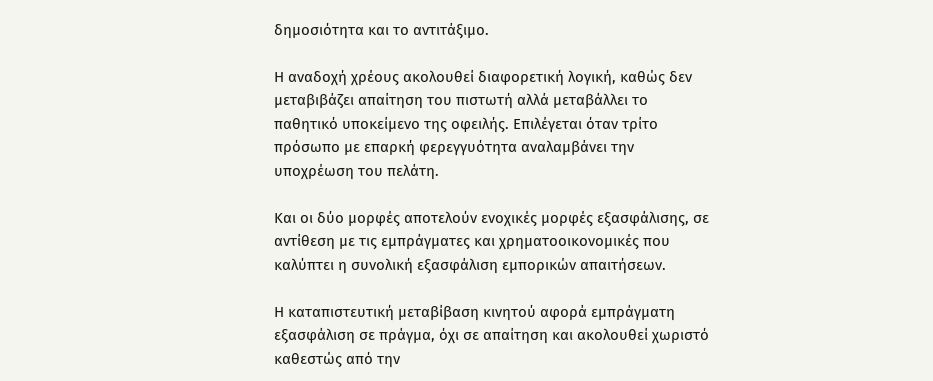δημοσιότητα και το αντιτάξιμο.

Η αναδοχή χρέους ακολουθεί διαφορετική λογική, καθώς δεν μεταβιβάζει απαίτηση του πιστωτή αλλά μεταβάλλει το παθητικό υποκείμενο της οφειλής. Επιλέγεται όταν τρίτο πρόσωπο με επαρκή φερεγγυότητα αναλαμβάνει την υποχρέωση του πελάτη.

Και οι δύο μορφές αποτελούν ενοχικές μορφές εξασφάλισης, σε αντίθεση με τις εμπράγματες και χρηματοοικονομικές που καλύπτει η συνολική εξασφάλιση εμπορικών απαιτήσεων.

Η καταπιστευτική μεταβίβαση κινητού αφορά εμπράγματη εξασφάλιση σε πράγμα, όχι σε απαίτηση και ακολουθεί χωριστό καθεστώς από την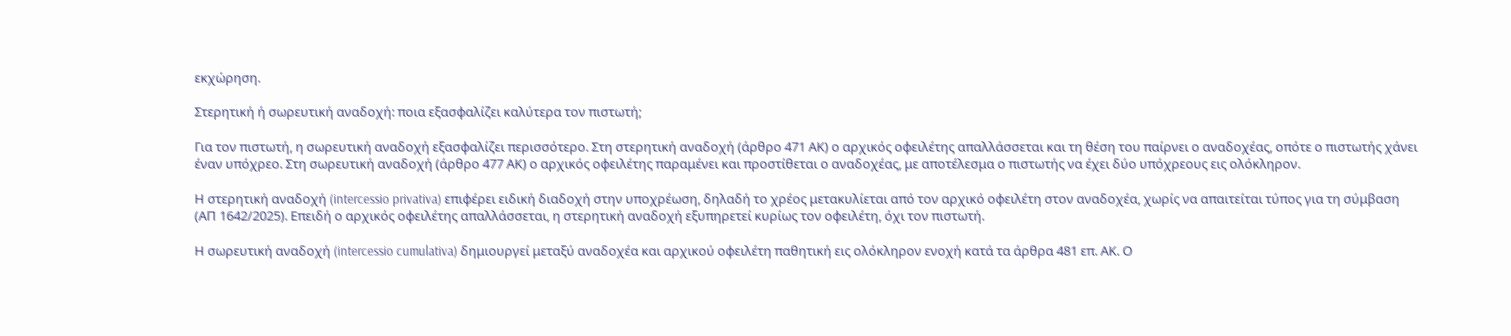εκχώρηση.

Στερητική ή σωρευτική αναδοχή: ποια εξασφαλίζει καλύτερα τον πιστωτή;

Για τον πιστωτή, η σωρευτική αναδοχή εξασφαλίζει περισσότερο. Στη στερητική αναδοχή (άρθρο 471 ΑΚ) ο αρχικός οφειλέτης απαλλάσσεται και τη θέση του παίρνει ο αναδοχέας, οπότε ο πιστωτής χάνει έναν υπόχρεο. Στη σωρευτική αναδοχή (άρθρο 477 ΑΚ) ο αρχικός οφειλέτης παραμένει και προστίθεται ο αναδοχέας, με αποτέλεσμα ο πιστωτής να έχει δύο υπόχρεους εις ολόκληρον.

Η στερητική αναδοχή (intercessio privativa) επιφέρει ειδική διαδοχή στην υποχρέωση, δηλαδή το χρέος μετακυλίεται από τον αρχικό οφειλέτη στον αναδοχέα, χωρίς να απαιτείται τύπος για τη σύμβαση (ΑΠ 1642/2025). Επειδή ο αρχικός οφειλέτης απαλλάσσεται, η στερητική αναδοχή εξυπηρετεί κυρίως τον οφειλέτη, όχι τον πιστωτή.

Η σωρευτική αναδοχή (intercessio cumulativa) δημιουργεί μεταξύ αναδοχέα και αρχικού οφειλέτη παθητική εις ολόκληρον ενοχή κατά τα άρθρα 481 επ. ΑΚ. Ο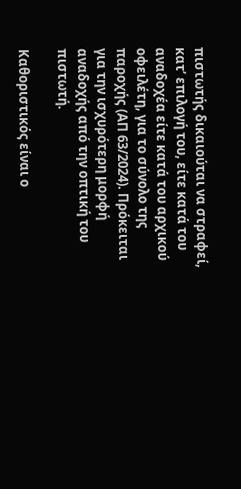πιστωτής δικαιούται να στραφεί, κατ’ επιλογή του, είτε κατά του αναδοχέα είτε κατά του αρχικού οφειλέτη, για το σύνολο της παροχής (ΑΠ 63/2024). Πρόκειται για την ισχυρότερη μορφή αναδοχής από την οπτική του πιστωτή.

Καθοριστικός είναι ο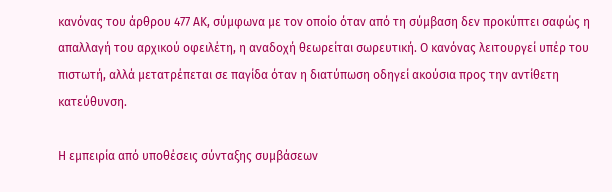κανόνας του άρθρου 477 ΑΚ, σύμφωνα με τον οποίο όταν από τη σύμβαση δεν προκύπτει σαφώς η απαλλαγή του αρχικού οφειλέτη, η αναδοχή θεωρείται σωρευτική. Ο κανόνας λειτουργεί υπέρ του πιστωτή, αλλά μετατρέπεται σε παγίδα όταν η διατύπωση οδηγεί ακούσια προς την αντίθετη κατεύθυνση.

Η εμπειρία από υποθέσεις σύνταξης συμβάσεων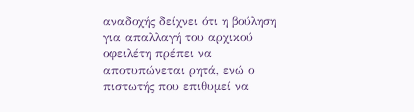αναδοχής δείχνει ότι η βούληση για απαλλαγή του αρχικού οφειλέτη πρέπει να αποτυπώνεται ρητά, ενώ ο πιστωτής που επιθυμεί να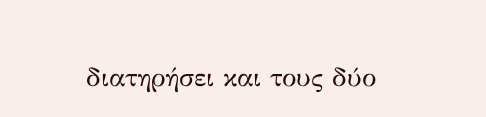διατηρήσει και τους δύο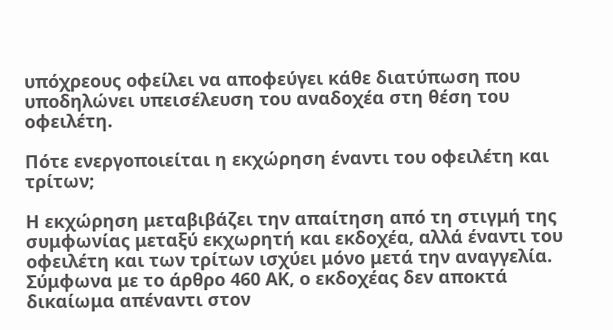υπόχρεους οφείλει να αποφεύγει κάθε διατύπωση που υποδηλώνει υπεισέλευση του αναδοχέα στη θέση του οφειλέτη.

Πότε ενεργοποιείται η εκχώρηση έναντι του οφειλέτη και τρίτων;

Η εκχώρηση μεταβιβάζει την απαίτηση από τη στιγμή της συμφωνίας μεταξύ εκχωρητή και εκδοχέα, αλλά έναντι του οφειλέτη και των τρίτων ισχύει μόνο μετά την αναγγελία. Σύμφωνα με το άρθρο 460 ΑΚ, ο εκδοχέας δεν αποκτά δικαίωμα απέναντι στον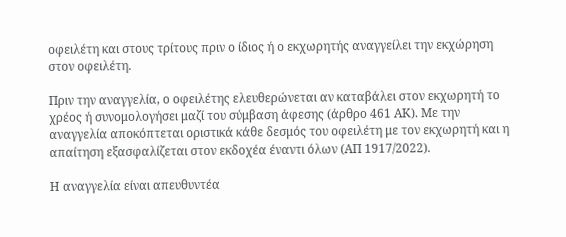οφειλέτη και στους τρίτους πριν ο ίδιος ή ο εκχωρητής αναγγείλει την εκχώρηση στον οφειλέτη.

Πριν την αναγγελία, ο οφειλέτης ελευθερώνεται αν καταβάλει στον εκχωρητή το χρέος ή συνομολογήσει μαζί του σύμβαση άφεσης (άρθρο 461 ΑΚ). Με την αναγγελία αποκόπτεται οριστικά κάθε δεσμός του οφειλέτη με τον εκχωρητή και η απαίτηση εξασφαλίζεται στον εκδοχέα έναντι όλων (ΑΠ 1917/2022).

Η αναγγελία είναι απευθυντέα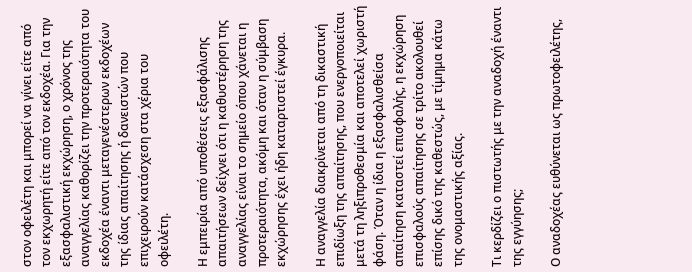στον οφειλέτη και μπορεί να γίνει είτε από τον εκχωρητή είτε από τον εκδοχέα. Για την εξασφαλιστική εκχώρηση, ο χρόνος της αναγγελίας καθορίζει την προτεραιότητα του εκδοχέα έναντι μεταγενέστερων εκδοχέων της ίδιας απαίτησης ή δανειστών που επιχειρούν κατάσχεση στα χέρια του οφειλέτη.

Η εμπειρία από υποθέσεις εξασφάλισης απαιτήσεων δείχνει ότι η καθυστέρηση της αναγγελίας είναι το σημείο όπου χάνεται η προτεραιότητα, ακόμη και όταν η σύμβαση εκχώρησης έχει ήδη καταρτιστεί έγκυρα.

Η αναγγελία διακρίνεται από τη δικαστική επιδίωξη της απαίτησης, που ενεργοποιείται μετά τη ληξιπροθεσμία και αποτελεί χωριστή φάση. Όταν η ίδια η εξασφαλισθείσα απαίτηση καταστεί επισφαλής, η εκχώρηση επισφαλούς απαίτησης σε τρίτο ακολουθεί επίσης δικό της καθεστώς, με τίμημα κάτω της ονομαστικής αξίας.

Τι κερδίζει ο πιστωτής με την αναδοχή έναντι της εγγύησης;

Ο αναδοχέας ευθύνεται ως πρωτοφειλέτης,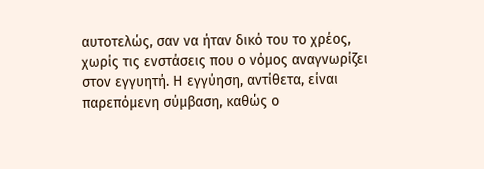αυτοτελώς, σαν να ήταν δικό του το χρέος, χωρίς τις ενστάσεις που ο νόμος αναγνωρίζει στον εγγυητή. Η εγγύηση, αντίθετα, είναι παρεπόμενη σύμβαση, καθώς ο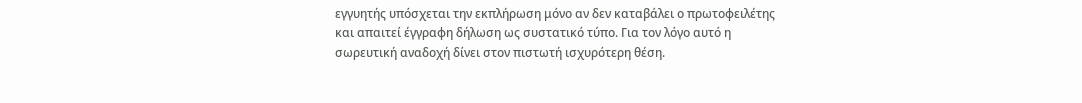εγγυητής υπόσχεται την εκπλήρωση μόνο αν δεν καταβάλει ο πρωτοφειλέτης και απαιτεί έγγραφη δήλωση ως συστατικό τύπο. Για τον λόγο αυτό η σωρευτική αναδοχή δίνει στον πιστωτή ισχυρότερη θέση.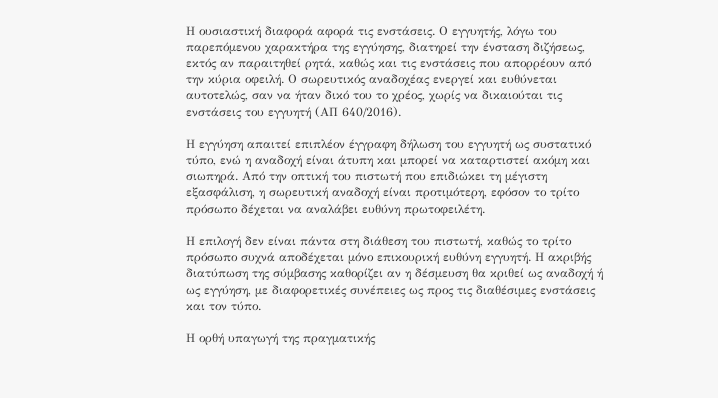Η ουσιαστική διαφορά αφορά τις ενστάσεις. Ο εγγυητής, λόγω του παρεπόμενου χαρακτήρα της εγγύησης, διατηρεί την ένσταση διζήσεως, εκτός αν παραιτηθεί ρητά, καθώς και τις ενστάσεις που απορρέουν από την κύρια οφειλή. Ο σωρευτικός αναδοχέας ενεργεί και ευθύνεται αυτοτελώς, σαν να ήταν δικό του το χρέος, χωρίς να δικαιούται τις ενστάσεις του εγγυητή (ΑΠ 640/2016).

Η εγγύηση απαιτεί επιπλέον έγγραφη δήλωση του εγγυητή ως συστατικό τύπο, ενώ η αναδοχή είναι άτυπη και μπορεί να καταρτιστεί ακόμη και σιωπηρά. Από την οπτική του πιστωτή που επιδιώκει τη μέγιστη εξασφάλιση, η σωρευτική αναδοχή είναι προτιμότερη, εφόσον το τρίτο πρόσωπο δέχεται να αναλάβει ευθύνη πρωτοφειλέτη.

Η επιλογή δεν είναι πάντα στη διάθεση του πιστωτή, καθώς το τρίτο πρόσωπο συχνά αποδέχεται μόνο επικουρική ευθύνη εγγυητή. Η ακριβής διατύπωση της σύμβασης καθορίζει αν η δέσμευση θα κριθεί ως αναδοχή ή ως εγγύηση, με διαφορετικές συνέπειες ως προς τις διαθέσιμες ενστάσεις και τον τύπο.

Η ορθή υπαγωγή της πραγματικής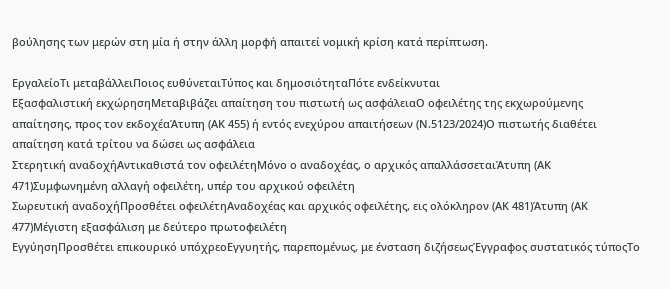βούλησης των μερών στη μία ή στην άλλη μορφή απαιτεί νομική κρίση κατά περίπτωση.

ΕργαλείοΤι μεταβάλλειΠοιος ευθύνεταιΤύπος και δημοσιότηταΠότε ενδείκνυται
Εξασφαλιστική εκχώρησηΜεταβιβάζει απαίτηση του πιστωτή ως ασφάλειαΟ οφειλέτης της εκχωρούμενης απαίτησης, προς τον εκδοχέαΆτυπη (ΑΚ 455) ή εντός ενεχύρου απαιτήσεων (Ν.5123/2024)Ο πιστωτής διαθέτει απαίτηση κατά τρίτου να δώσει ως ασφάλεια
Στερητική αναδοχήΑντικαθιστά τον οφειλέτηΜόνο ο αναδοχέας, ο αρχικός απαλλάσσεταιΆτυπη (ΑΚ 471)Συμφωνημένη αλλαγή οφειλέτη, υπέρ του αρχικού οφειλέτη
Σωρευτική αναδοχήΠροσθέτει οφειλέτηΑναδοχέας και αρχικός οφειλέτης, εις ολόκληρον (ΑΚ 481)Άτυπη (ΑΚ 477)Μέγιστη εξασφάλιση με δεύτερο πρωτοφειλέτη
ΕγγύησηΠροσθέτει επικουρικό υπόχρεοΕγγυητής, παρεπομένως, με ένσταση διζήσεωςΈγγραφος συστατικός τύποςΤο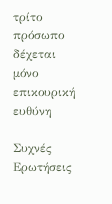τρίτο πρόσωπο δέχεται μόνο επικουρική ευθύνη

Συχνές Ερωτήσεις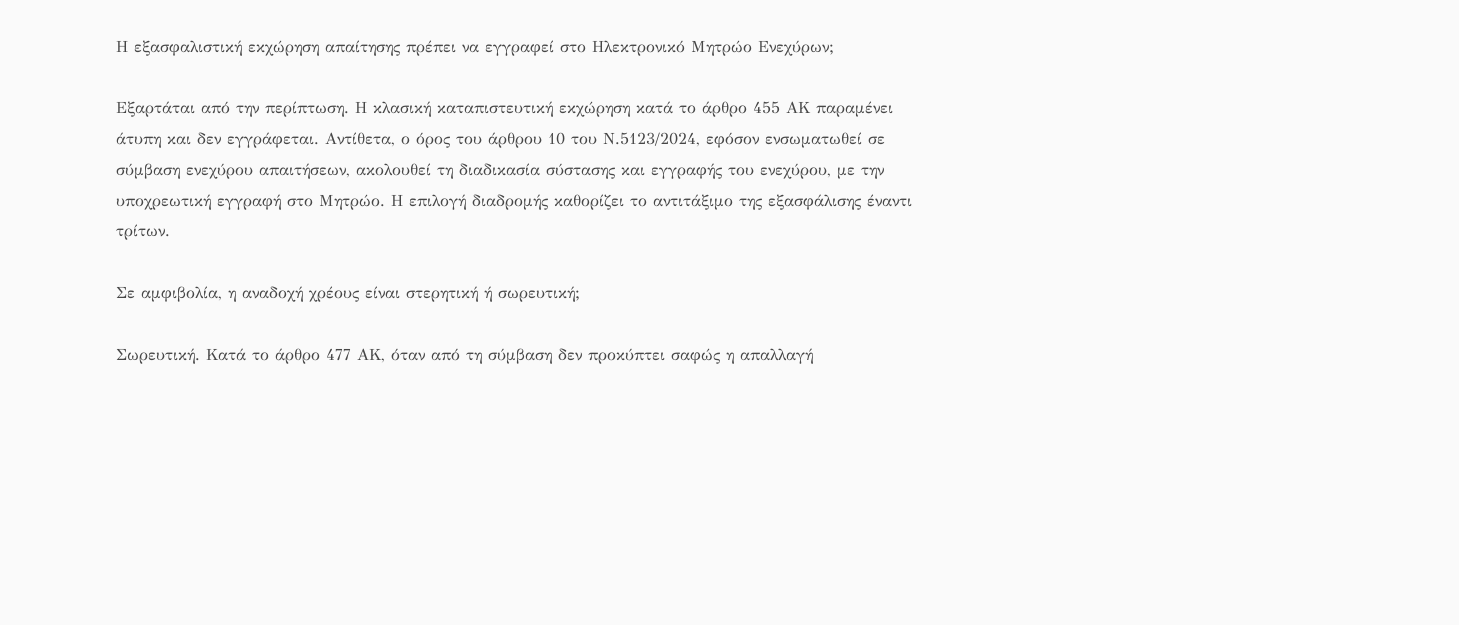Η εξασφαλιστική εκχώρηση απαίτησης πρέπει να εγγραφεί στο Ηλεκτρονικό Μητρώο Ενεχύρων;

Εξαρτάται από την περίπτωση. Η κλασική καταπιστευτική εκχώρηση κατά το άρθρο 455 ΑΚ παραμένει άτυπη και δεν εγγράφεται. Αντίθετα, ο όρος του άρθρου 10 του Ν.5123/2024, εφόσον ενσωματωθεί σε σύμβαση ενεχύρου απαιτήσεων, ακολουθεί τη διαδικασία σύστασης και εγγραφής του ενεχύρου, με την υποχρεωτική εγγραφή στο Μητρώο. Η επιλογή διαδρομής καθορίζει το αντιτάξιμο της εξασφάλισης έναντι τρίτων.

Σε αμφιβολία, η αναδοχή χρέους είναι στερητική ή σωρευτική;

Σωρευτική. Κατά το άρθρο 477 ΑΚ, όταν από τη σύμβαση δεν προκύπτει σαφώς η απαλλαγή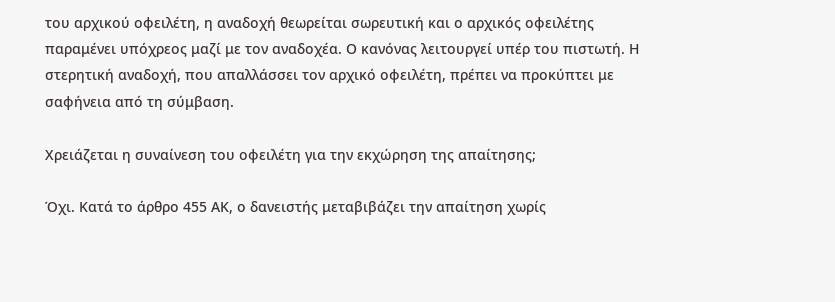του αρχικού οφειλέτη, η αναδοχή θεωρείται σωρευτική και ο αρχικός οφειλέτης παραμένει υπόχρεος μαζί με τον αναδοχέα. Ο κανόνας λειτουργεί υπέρ του πιστωτή. Η στερητική αναδοχή, που απαλλάσσει τον αρχικό οφειλέτη, πρέπει να προκύπτει με σαφήνεια από τη σύμβαση.

Χρειάζεται η συναίνεση του οφειλέτη για την εκχώρηση της απαίτησης;

Όχι. Κατά το άρθρο 455 ΑΚ, ο δανειστής μεταβιβάζει την απαίτηση χωρίς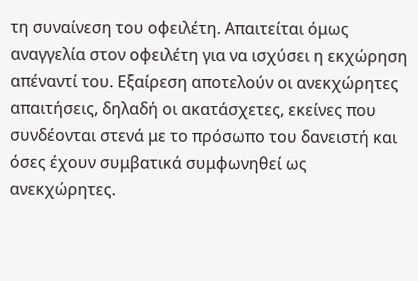τη συναίνεση του οφειλέτη. Απαιτείται όμως αναγγελία στον οφειλέτη για να ισχύσει η εκχώρηση απέναντί του. Εξαίρεση αποτελούν οι ανεκχώρητες απαιτήσεις, δηλαδή οι ακατάσχετες, εκείνες που συνδέονται στενά με το πρόσωπο του δανειστή και όσες έχουν συμβατικά συμφωνηθεί ως ανεκχώρητες.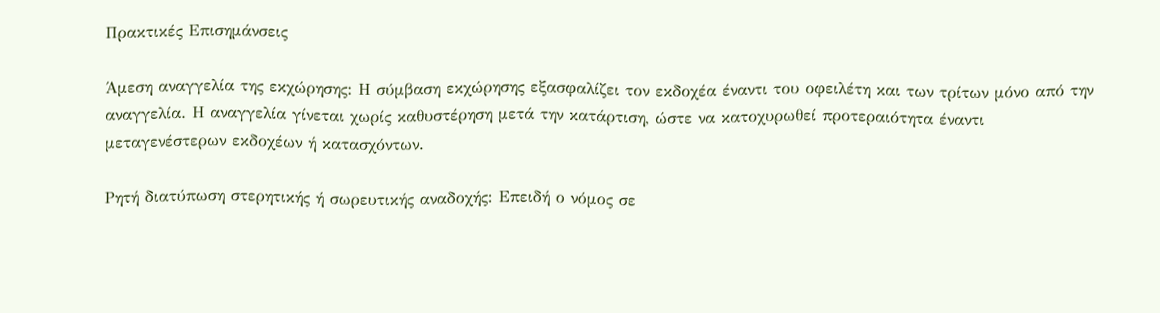Πρακτικές Επισημάνσεις

Άμεση αναγγελία της εκχώρησης: Η σύμβαση εκχώρησης εξασφαλίζει τον εκδοχέα έναντι του οφειλέτη και των τρίτων μόνο από την αναγγελία. Η αναγγελία γίνεται χωρίς καθυστέρηση μετά την κατάρτιση, ώστε να κατοχυρωθεί προτεραιότητα έναντι μεταγενέστερων εκδοχέων ή κατασχόντων.

Ρητή διατύπωση στερητικής ή σωρευτικής αναδοχής: Επειδή ο νόμος σε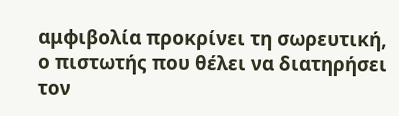αμφιβολία προκρίνει τη σωρευτική, ο πιστωτής που θέλει να διατηρήσει τον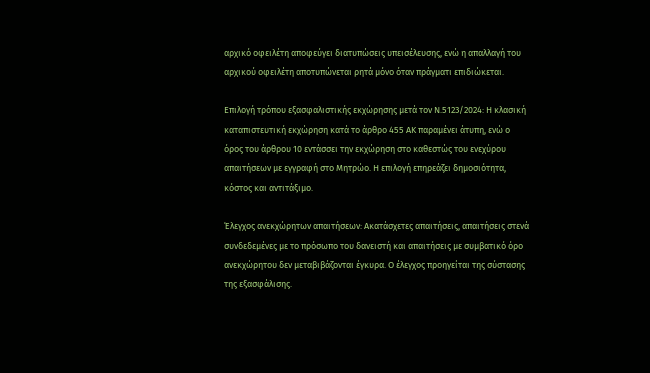αρχικό οφειλέτη αποφεύγει διατυπώσεις υπεισέλευσης, ενώ η απαλλαγή του αρχικού οφειλέτη αποτυπώνεται ρητά μόνο όταν πράγματι επιδιώκεται.

Επιλογή τρόπου εξασφαλιστικής εκχώρησης μετά τον Ν.5123/2024: Η κλασική καταπιστευτική εκχώρηση κατά το άρθρο 455 ΑΚ παραμένει άτυπη, ενώ ο όρος του άρθρου 10 εντάσσει την εκχώρηση στο καθεστώς του ενεχύρου απαιτήσεων με εγγραφή στο Μητρώο. Η επιλογή επηρεάζει δημοσιότητα, κόστος και αντιτάξιμο.

Έλεγχος ανεκχώρητων απαιτήσεων: Ακατάσχετες απαιτήσεις, απαιτήσεις στενά συνδεδεμένες με το πρόσωπο του δανειστή και απαιτήσεις με συμβατικό όρο ανεκχώρητου δεν μεταβιβάζονται έγκυρα. Ο έλεγχος προηγείται της σύστασης της εξασφάλισης.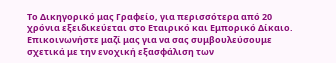Το Δικηγορικό μας Γραφείο, για περισσότερα από 20 χρόνια εξειδικεύεται στο Εταιρικό και Εμπορικό Δίκαιο. Επικοινωνήστε μαζί μας για να σας συμβουλεύσουμε σχετικά με την ενοχική εξασφάλιση των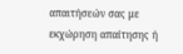απαιτήσεών σας με εκχώρηση απαίτησης ή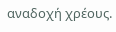αναδοχή χρέους.